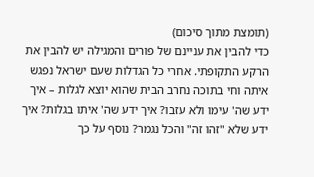(תומצת מתוך סיכום)
כדי להבין את עניינם של פורים והמגילה יש להבין את הרקע התקופתי. אחרי כל הגדלות שעם ישראל נפגש איתה וחי בתוכה נחרב הבית שהוא יוצא לגלות – איך ידע שה' עימו ולא עזבו? איך ידע שה' איתו בגלות? איך ידע שלא "זהו זה" והכל נגמר? נוסף על כך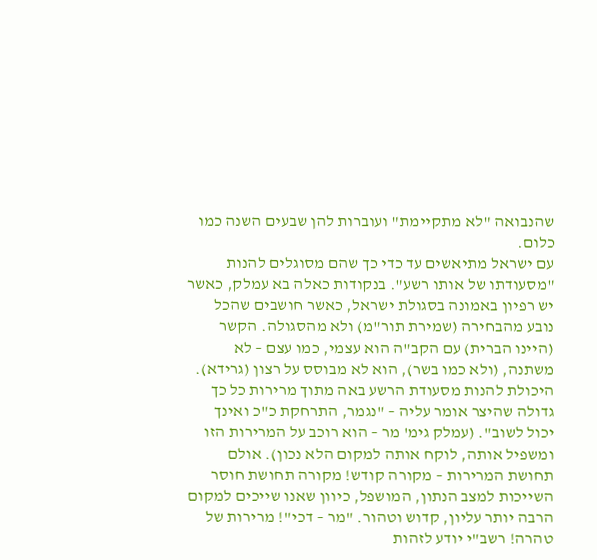שהנבואה "לא מתקיימת" ועוברות להן שבעים השנה כמו כלום.
עם ישראל מתיאשים עד כדי כך שהם מסוגלים להנות "מסעודתו של אותו רשע". בנקודות כאלה בא עמלק, כאשר יש רפיון באמונה בסגולת ישראל, כאשר חושבים שהכל נובע מהבחירה (שמירת תור"מ) ולא מהסגולה. הקשר (היינו הברית) עם הקב"ה הוא עצמי, כמו עצם – לא משתנה, (ולא כמו בשר), הוא לא מבוסס על רצון (גרידא).
היכולת להנות מסעודת הרשע באה מתוך מרירות כל כך גדולה שהיצר אומר עליה – "נגמר, התרחקת כ"כ ואינך יכול לשוב". (עמלק גימ' מר – הוא רוכב על המרירות הזו ומשפיל אותה, לוקח אותה למקום הלא נכון). אולם תחושת המרירות – מקורה קודש! מקורה תחושת חוסר השייכות למצב הנתון, המושפל, כיוון שאנו שייכים למקום הרבה יותר עליון, קדוש וטהור. "מר – דכי"! מרירות של טהרה! רשב"י יודע לזהות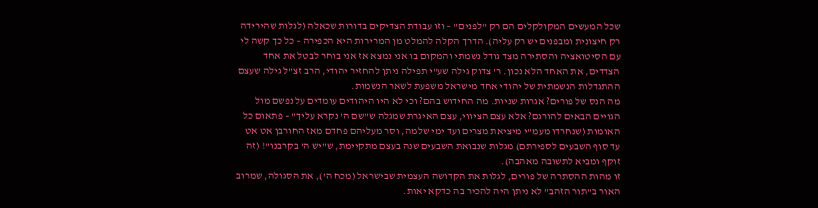שכל המעשים המקולקלים הם רק "לפנים" – וזו עבודת הצדיקים בדורות שכאלה (לגלות שהירידה רק חיצונית ומבפנים יש רק עליה). הדרך הקלה להמלט מן המרירות היא הכפירה – כל כך קשה לי עם הסיטואציה והסתירה מצד גודל נשמתי והמקום בו אני נמצא אז אני בוחר לבטל את אחד הצדדים, את האחד הלא נכון. ר' צדוק גילה שע"י תפילה ניתן להחזיר יהודי, הרב זצ"ל גילה שעצם ההתגדלות הנשמתית של יהודי אחד מישראל משפעת לשאר הנשמות.
מה הנס של פורים? אגרות שניות. מה החידוש בהם? וכי לא היו היהודים עומדים על נפשם מול הגויים הבאים להורגם? אלא עצם הציווי, עצם האיגרת שמגלה ש"שם ה' נקרא עליך" – פתאום כל האומות (שנחרדו מעמ"י מיציאת מצרים ועד ימי שלמה, וסר מעליהם פחדם מאז החורבן אט אט עד סוף השבעים לספירתם) מגלות שנבואת השבעים שנה בעצם מתקיימת, ש"יש ה' בקרבנו"! (זה זוקף ומביא לתשובה מאהבה).
זו מהות ההסתרה של פורים, לגלות את הקדושה העצמית שבישראל (מכח ה'), את הסגולה, שמרוב האור ב"תור הזהב" לא ניתן היה להכיר בה כדקא יאות.